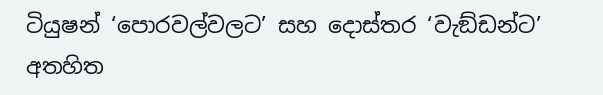ටියුෂන් ‘පොරවල්වලට’ සහ දොස්තර ‘වැඞ්ඩන්ට’ අතහිත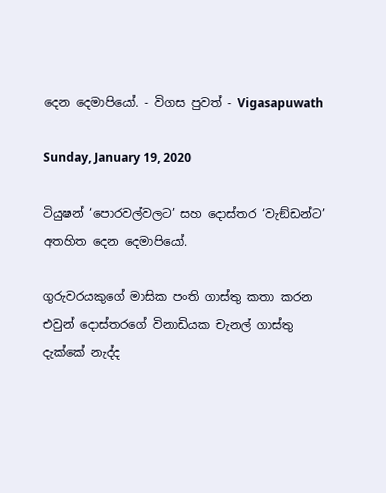දෙන දෙමාපියෝ. - විගස පුවත් - Vigasapuwath

Sunday, January 19, 2020

ටියුෂන් ‘පොරවල්වලට’ සහ දොස්තර ‘වැඞ්ඩන්ට’ අතහිත දෙන දෙමාපියෝ.

ගුරුවරයකුගේ මාසික පංති ගාස්තු කතා කරන එවුන් දොස්තරගේ විනාඩියක චැනල් ගාස්තු දැක්කේ නැද්ද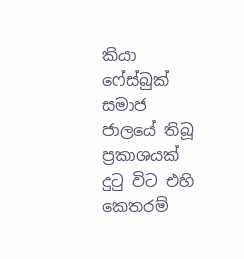කියා ෆේස්බුක් සමාජ ජාලයේ තිබූ ප්‍රකාශයක් දුටු විට එහි කෙතරම්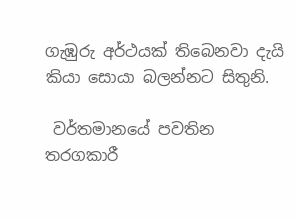ගැඹුරු අර්ථයක් තිබෙනවා දැයි කියා සොයා බලන්නට සිතුනි.

 වර්තමානයේ පවතින තරගකාරී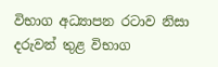විභාග අධ්‍යාපන රටාව නිසා දරුවන් තුළ විභාග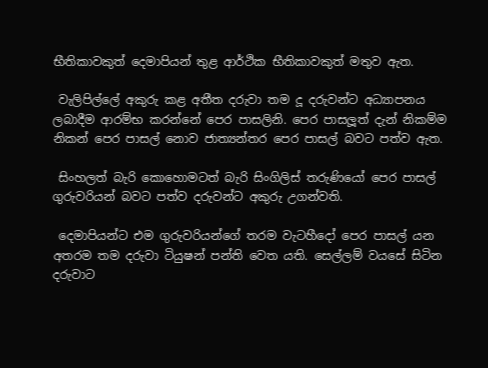භීතිකාවකුත් දෙමාපියන් තුළ ආර්ථික භීතිකාවකුත් මතුව ඇත.

 වැලිපිල්ලේ අකුරු කළ අතීත දරුවා තම දූ දරුවන්ට අධ්‍යාපනය ලබාදීම ආරම්භ කරන්නේ පෙර පාසලිනි. පෙර පාසලූත් දැන් නිකම්ම නිකන් පෙර පාසල් නොව ජාත්‍යන්තර පෙර පාසල් බවට පත්ව ඇත.

 සිංහලත් බැරි කොහොමටත් බැරි සිංගිලිස් තරුණියෝ පෙර පාසල් ගුරුවරියන් බවට පත්ව දරුවන්ට අකුරු උගන්වති.

 දෙමාපියන්ට එම ගුරුවරියන්ගේ තරම වැටහීදෝ පෙර පාසල් යන අතරම තම දරුවා ටියුෂන් පන්ති වෙත යති. සෙල්ලම් වයසේ සිටින දරුවාට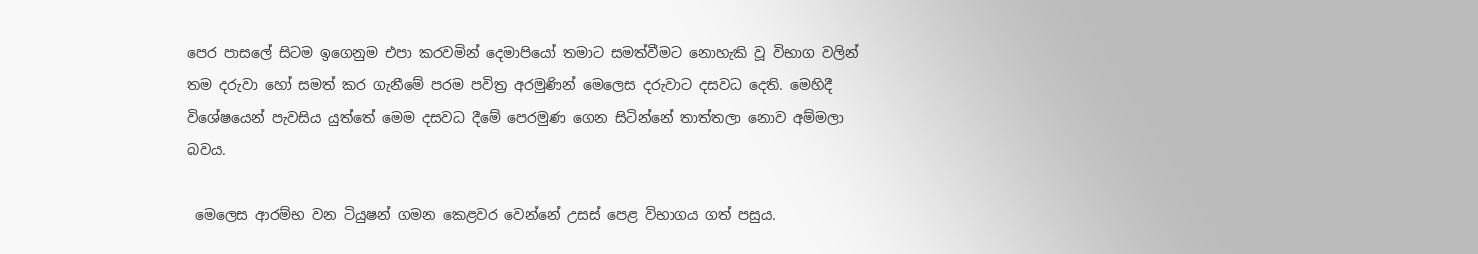පෙර පාසලේ සිටම ඉගෙනුම එපා කරවමින් දෙමාපියෝ තමාට සමත්වීමට නොහැකි වූ විභාග වලින් තම දරුවා හෝ සමත් කර ගැනීමේ පරම පවිත්‍ර අරමුණින් මෙලෙස දරුවාට දසවධ දෙති. මෙහිදී විශේෂයෙන් පැවසිය යුත්තේ මෙම දසවධ දීමේ පෙරමුණ ගෙන සිටින්නේ තාත්තලා නොව අම්මලා බවය.

 මෙලෙස ආරම්භ වන ටියුෂන් ගමන කෙළවර වෙන්නේ උසස් පෙළ විභාගය ගත් පසුය.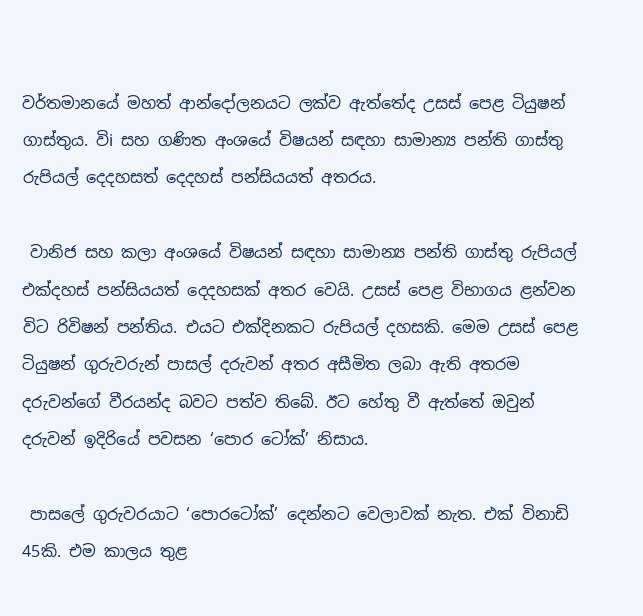වර්තමානයේ මහත් ආන්දෝලනයට ලක්ව ඇත්තේද උසස් පෙළ ටියුෂන් ගාස්තුය. විi සහ ගණිත අංශයේ විෂයන් සඳහා සාමාන්‍ය පන්ති ගාස්තු රුපියල් දෙදහසත් දෙදහස් පන්සියයත් අතරය.

 වානිජ සහ කලා අංශයේ විෂයන් සඳහා සාමාන්‍ය පන්ති ගාස්තු රුපියල් එක්දහස් පන්සියයත් දෙදහසක් අතර වෙයි. උසස් පෙළ විභාගය ළන්වන විට රිවිෂන් පන්තිය. එයට එක්දිනකට රුපියල් දහසකි. මෙම උසස් පෙළ ටියුෂන් ගුරුවරුන් පාසල් දරුවන් අතර අසීමිත ලබා ඇති අතරම දරුවන්ගේ වීරයන්ද බවට පත්ව තිබේ. ඊට හේතු වී ඇත්තේ ඔවුන් දරුවන් ඉදිරියේ පවසන ‘පොර ටෝක්’ නිසාය.

 පාසලේ ගුරුවරයාට ‘පොරටෝක්’ දෙන්නට වෙලාවක් නැත. එක් විනාඩි 45කි. එම කාලය තුළ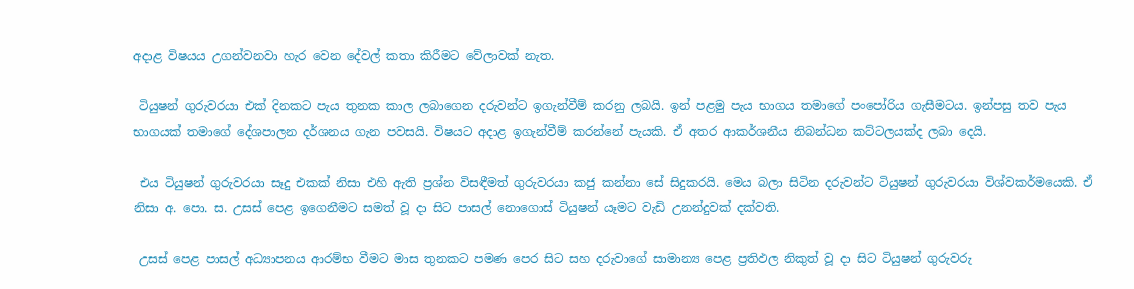අදාළ විෂයය උගන්වනවා හැර වෙන දේවල් කතා කිරීමට වේලාවක් නැත.

 ටියුෂන් ගුරුවරයා එක් දිනකට පැය තුනක කාල ලබාගෙන දරුවන්ට ඉගැන්වීම් කරනු ලබයි. ඉන් පළමු පැය භාගය තමාගේ පංපෝරිය ගැසීමටය. ඉන්පසු තව පැය භාගයක් තමාගේ දේශපාලන දර්ශනය ගැන පවසයි. විෂයට අදාළ ඉගැන්වීම් කරන්නේ පැයකි. ඒ අතර ආකර්ශනීය නිබන්ධන කට්ටලයක්ද ලබා දෙයි.

 එය ටියුෂන් ගුරුවරයා සෑදු එකක් නිසා එහි ඇති ප්‍රශ්න විසඳීමත් ගුරුවරයා කජු කන්නා සේ සිදුකරයි. මෙය බලා සිටින දරුවන්ට ටියුෂන් ගුරුවරයා විශ්වකර්මයෙකි. ඒ නිසා අ. පො. ස. උසස් පෙළ ඉගෙනීමට සමත් වූ දා සිට පාසල් නොගොස් ටියුෂන් යෑමට වැඩි උනන්දුවක් දක්වති.

 උසස් පෙළ පාසල් අධ්‍යාපනය ආරම්භ වීමට මාස තුනකට පමණ පෙර සිට සහ දරුවාගේ සාමාන්‍ය පෙළ ප්‍රතිඵල නිකුත් වූ දා සිට ටියුෂන් ගුරුවරු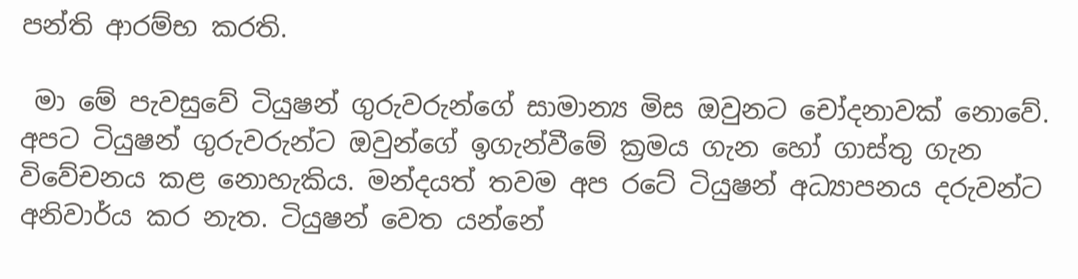පන්ති ආරම්භ කරති.

 මා මේ පැවසුවේ ටියුෂන් ගුරුවරුන්ගේ සාමාන්‍ය මිස ඔවුනට චෝදනාවක් නොවේ. අපට ටියුෂන් ගුරුවරුන්ට ඔවුන්ගේ ඉගැන්වීමේ ක්‍රමය ගැන හෝ ගාස්තු ගැන විවේචනය කළ නොහැකිය. මන්දයත් තවම අප රටේ ටියුෂන් අධ්‍යාපනය දරුවන්ට අනිවාර්ය කර නැත. ටියුෂන් වෙත යන්නේ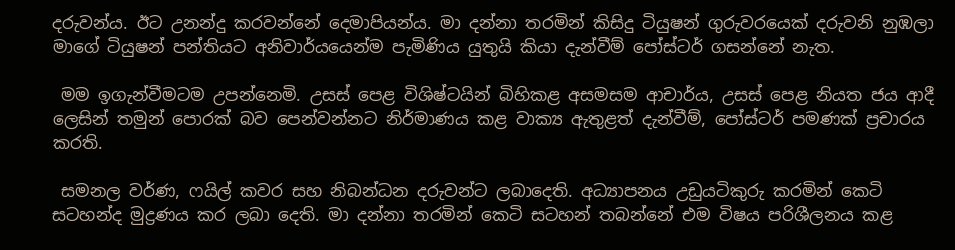දරුවන්ය. ඊට උනන්දු කරවන්නේ දෙමාපියන්ය. මා දන්නා තරමින් කිසිදු ටියුෂන් ගුරුවරයෙක් දරුවනි නුඹලා මාගේ ටියුෂන් පන්තියට අනිවාර්යයෙන්ම පැමිණිය යුතුයි කියා දැන්වීම් පෝස්ටර් ගසන්නේ නැත.

 මම ඉගැන්වීමටම උපන්නෙමි. උසස් පෙළ විශිෂ්ටයින් බිහිකළ අසමසම ආචාර්ය, උසස් පෙළ නියත ජය ආදී ලෙසින් තමුන් පොරක් බව පෙන්වන්නට නිර්මාණය කළ වාක්‍ය ඇතුළත් දැන්වීම්, පෝස්ටර් පමණක් ප්‍රචාරය කරති.

 සමනල වර්ණ, ෆයිල් කවර සහ නිබන්ධන දරුවන්ට ලබාදෙති. අධ්‍යාපනය උඩුයටිකුරු කරමින් කෙටි සටහන්ද මුද්‍රණය කර ලබා දෙති. මා දන්නා තරමින් කෙටි සටහන් තබන්නේ එම විෂය පරිශීලනය කළ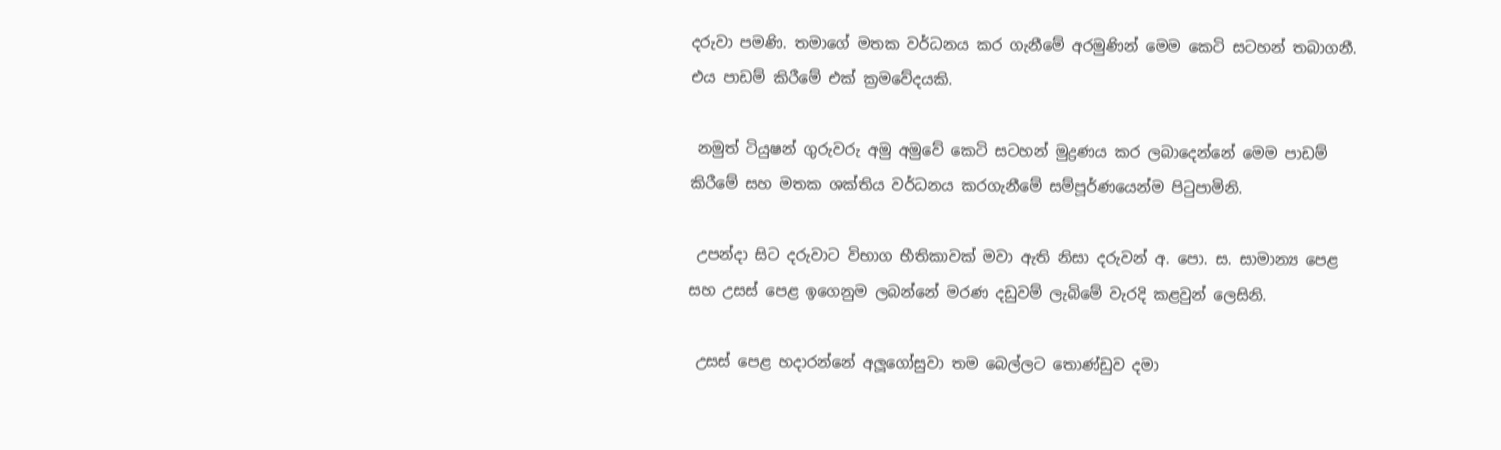දරුවා පමණි. තමාගේ මතක වර්ධනය කර ගැනීමේ අරමුණින් මෙම කෙටි සටහන් තබාගනී. එය පාඩම් කිරීමේ එක් ක්‍රමවේදයකි.

 නමුත් ටියුෂන් ගුරුවරු අමු අමුවේ කෙටි සටහන් මුද්‍රණය කර ලබාදෙන්නේ මෙම පාඩම් කිරීමේ සහ මතක ශක්තිය වර්ධනය කරගැනීමේ සම්පූර්ණයෙන්ම පිටුපාමිනි.

 උපන්දා සිට දරුවාට විභාග භීතිකාවක් මවා ඇති නිසා දරුවන් අ. පො. ස. සාමාන්‍ය පෙළ සහ උසස් පෙළ ඉගෙනුම ලබන්නේ මරණ දඩුවම් ලැබිමේ වැරදි කළවුන් ලෙසිනි.

 උසස් පෙළ හදාරන්නේ අලූගෝසුවා තම බෙල්ලට තොණ්ඩුව දමා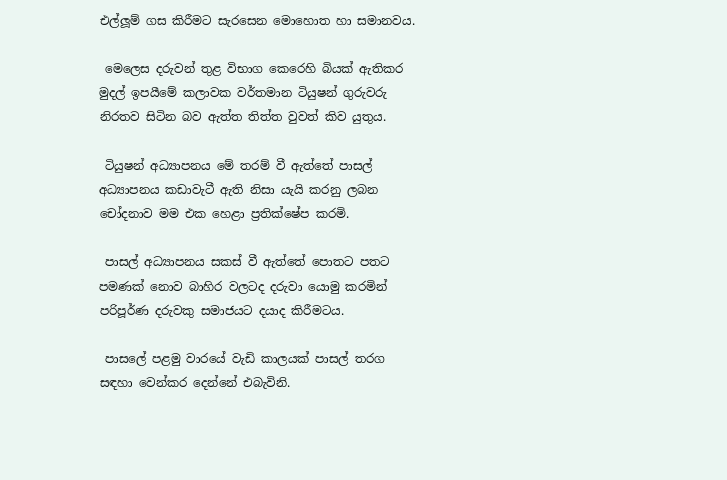එල්ලූම් ගස කිරීමට සැරසෙන මොහොත හා සමානවය.

 මෙලෙස දරුවන් තුළ විභාග කෙරෙහි බියක් ඇතිකර මුදල් ඉපයීමේ කලාවක වර්තමාන ටියුෂන් ගුරුවරු නිරතව සිටින බව ඇත්ත තිත්ත වුවත් කිව යුතුය.

 ටියුෂන් අධ්‍යාපනය මේ තරම් වී ඇත්තේ පාසල් අධ්‍යාපනය කඩාවැටී ඇති නිසා යැයි කරනු ලබන චෝදනාව මම එක හෙළා ප්‍රතික්ෂේප කරමි.

 පාසල් අධ්‍යාපනය සකස් වී ඇත්තේ පොතට පතට පමණක් නොව බාහිර වලටද දරුවා යොමු කරමින් පරිපූර්ණ දරුවකු සමාජයට දයාද කිරීමටය.

 පාසලේ පළමු වාරයේ වැඩි කාලයක් පාසල් තරග සඳහා වෙන්කර දෙන්නේ එබැවිනි.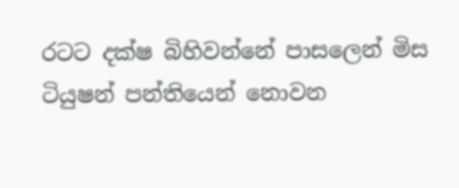රටට දක්ෂ බිහිවන්නේ පාසලෙන් මිස ටියුෂන් පන්තියෙන් නොවන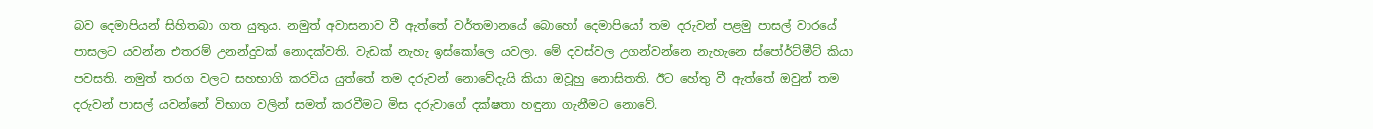බව දෙමාපියන් සිහිතබා ගත යුතුය. නමුත් අවාසනාව වී ඇත්තේ වර්තමානයේ බොහෝ දෙමාපියෝ තම දරුවන් පළමු පාසල් වාරයේ පාසලට යවන්න එතරම් උනන්දුවක් නොදක්වති. වැඩක් නැහැ ඉස්කෝලෙ යවලා. මේ දවස්වල උගන්වන්නෙ නැහැනෙ ස්පෝර්ට්මීට් කියා පවසති. නමුත් තරග වලට සහභාගි කරවිය යුත්තේ තම දරුවන් නොවේදැයි කියා ඔවූහු නොසිතති. ඊට හේතු වී ඇත්තේ ඔවුන් තම දරුවන් පාසල් යවන්නේ විභාග වලින් සමත් කරවීමට මිස දරුවාගේ දක්ෂතා හඳුනා ගැනීමට නොවේ.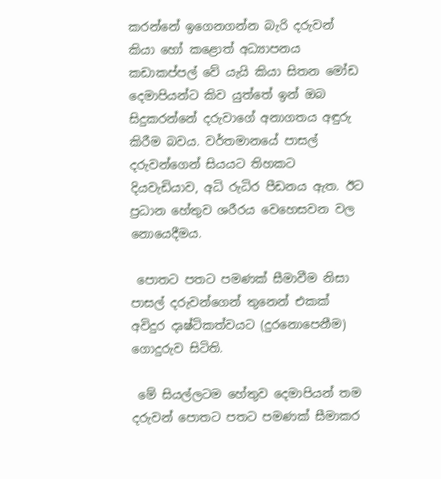කරන්නේ ඉගෙනගන්න බැරි දරුවන් කියා හෝ කළොත් අධ්‍යාපනය කඩාකප්පල් වේ යැයි කියා සිතන මෝඩ දෙමාපියන්ට කිව යුත්තේ ඉන් ඔබ සිදුකරන්නේ දරුවාගේ අනාගතය අඳුරු කිරීම බවය. වර්තමානයේ පාසල් දරුවන්ගෙන් සියයට තිහකට දියවැඩියාව, අධි රුධිර පීඩනය ඇත. ඊට ප්‍රධාන හේතුව ශරීරය වෙහෙසවන වල නොයෙදීමය.

 පොතට පතට පමණක් සීමාවීම නිසා පාසල් දරුවන්ගෙන් තුනෙන් එකක් අවිදුර දෘෂ්ටිකත්වයට (දුරනොපෙනීම) ගොදුරුව සිටිති.

 මේ සියල්ලටම හේතුව දෙමාපියන් තම දරුවන් පොතට පතට පමණක් සීමාකර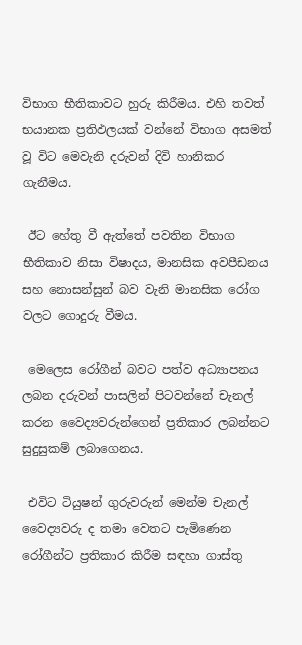විභාග භීතිකාවට හුරු කිරීමය. එහි තවත් භයානක ප්‍රතිඵලයක් වන්නේ විභාග අසමත් වූ විට මෙවැනි දරුවන් දිවි හානිකර ගැනීමය.

 ඊට හේතු වී ඇත්තේ පවතින විභාග භීතිකාව නිසා විෂාදය, මානසික අවපීඩනය සහ නොසන්සුන් බව වැනි මානසික රෝග වලට ගොදුරු වීමය.

 මෙලෙස රෝගීන් බවට පත්ව අධ්‍යාපනය ලබන දරුවන් පාසලින් පිටවන්නේ චැනල් කරන වෛද්‍යවරුන්ගෙන් ප්‍රතිකාර ලබන්නට සුදුසුකම් ලබාගෙනය.

 එවිට ටියුෂන් ගුරුවරුන් මෙන්ම චැනල් වෛද්‍යවරු ද තමා වෙතට පැමිණෙන රෝගීන්ට ප්‍රතිකාර කිරීම සඳහා ගාස්තු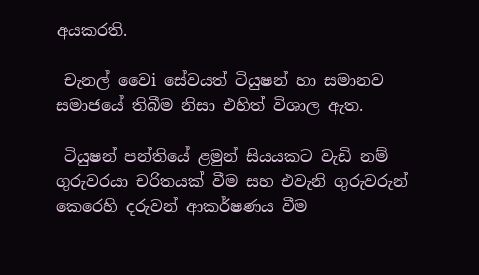අයකරති.

 චැනල් වෛi සේවයත් ටියුෂන් හා සමානව සමාජයේ තිබීම නිසා එහිත් විශාල ඇත.

 ටියුෂන් පන්තියේ ළමුන් සියයකට වැඩි නම් ගුරුවරයා චරිතයක් වීම සහ එවැනි ගුරුවරුන් කෙරෙහි දරුවන් ආකර්ෂණය වීම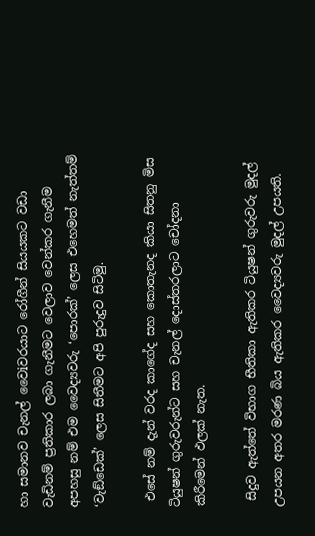හා සමානව චැනල් වෛiවරයාට රෝගීන් සියයකට වඩා වැඩිනම් ප්‍රතිකාර ලබා ගැනීමට වෙලාව වෙන්කර ගැනීම අපහසු නම් එම වෛද්‍යවරු ‘පොරක්’ ලෙස එහෙමත් නැත්තම් ‘වැඞ්ඩෙක්’ ලෙස සිතීමට අපි පුරුදුව සිටිමු.

 එසේ නම් දැන් වරද කාගේද සහ කොතැනද කියා සිතනු මිස ටියුෂන් ගුරුවරුන්ට සහ චැනල් දොස්තරලාට චෝදනා කිරීමෙන් ඵලක් නැත.

 සිදුව ඇත්තේ විභාග භීතිකා ඇතිකර ටියුෂන් ගුරුවරු මුදල් උපයන අතර මරණ බිය ඇතිකර වෛද්‍යවරු මුදල් උපයති.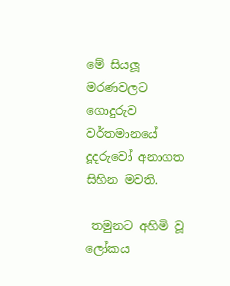මේ සියලූ මරණවලට ගොදුරුව වර්තමානයේ දූදරුවෝ අනාගත සිහින මවති.

 තමුනට අහිමි වූ ලෝකය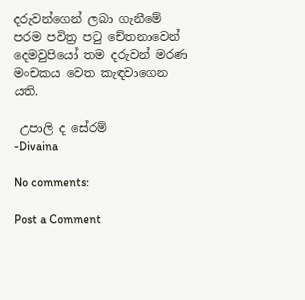දරුවන්ගෙන් ලබා ගැනීමේ පරම පවිත්‍ර පටු චේතනාවෙන් දෙමවුපියෝ තම දරුවන් මරණ මංචකය වෙත කැඳවාගෙන යති.

 උපාලි ද සේරම්
-Divaina

No comments:

Post a Comment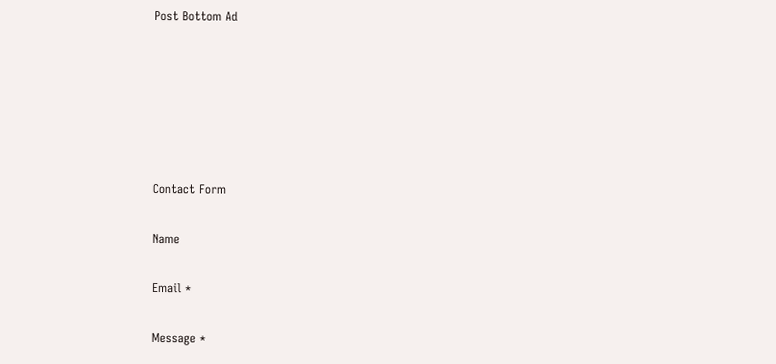Post Bottom Ad






Contact Form

Name

Email *

Message *